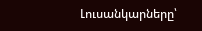Լուսանկարները՝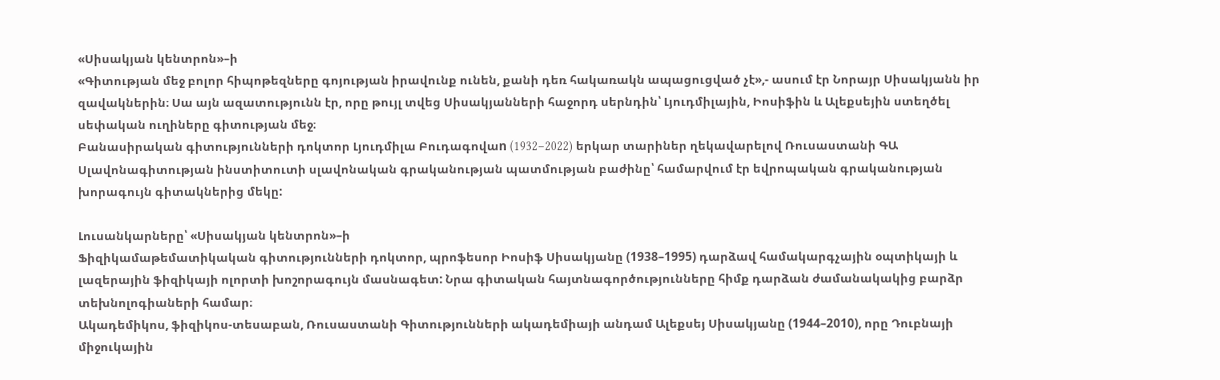«Սիսակյան կենտրոն»–ի
«Գիտության մեջ բոլոր հիպոթեզները գոյության իրավունք ունեն, քանի դեռ հակառակն ապացուցված չէ»,- ասում էր Նորայր Սիսակյանն իր զավակներին։ Սա այն ազատությունն էր, որը թույլ տվեց Սիսակյանների հաջորդ սերնդին՝ Լյուդմիլային, Իոսիֆին և Ալեքսեյին ստեղծել սեփական ուղիները գիտության մեջ։
Բանասիրական գիտությունների դոկտոր Լյուդմիլա Բուդագովաn (1932–2022) երկար տարիներ ղեկավարելով Ռուսաստանի ԳԱ Սլավոնագիտության ինստիտուտի սլավոնական գրականության պատմության բաժինը՝ համարվում էր եվրոպական գրականության խորագույն գիտակներից մեկը:

Լուսանկարները՝ «Սիսակյան կենտրոն»–ի
Ֆիզիկամաթեմատիկական գիտությունների դոկտոր, պրոֆեսոր Իոսիֆ Սիսակյանը (1938–1995) դարձավ համակարգչային օպտիկայի և լազերային ֆիզիկայի ոլորտի խոշորագույն մասնագետ: Նրա գիտական հայտնագործությունները հիմք դարձան ժամանակակից բարձր տեխնոլոգիաների համար։
Ակադեմիկոս, ֆիզիկոս-տեսաբան, Ռուսաստանի Գիտությունների ակադեմիայի անդամ Ալեքսեյ Սիսակյանը (1944–2010), որը Դուբնայի միջուկային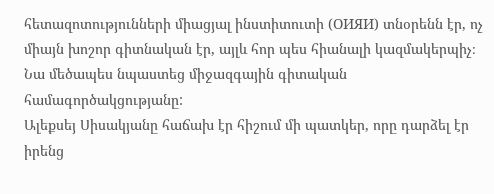հետազոտությունների միացյալ ինստիտուտի (ОИЯИ) տնօրենն էր, ոչ միայն խոշոր գիտնական էր, այլև հոր պես հիանալի կազմակերպիչ։ Նա մեծապես նպաստեց միջազգային գիտական համագործակցությանը:
Ալեքսեյ Սիսակյանը հաճախ էր հիշում մի պատկեր, որը դարձել էր իրենց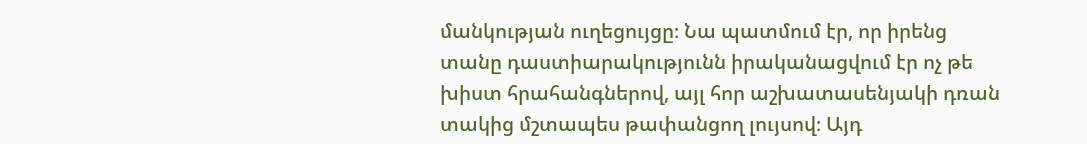մանկության ուղեցույցը։ Նա պատմում էր, որ իրենց տանը դաստիարակությունն իրականացվում էր ոչ թե խիստ հրահանգներով, այլ հոր աշխատասենյակի դռան տակից մշտապես թափանցող լույսով։ Այդ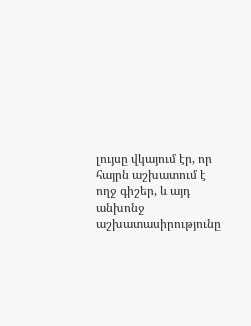լույսը վկայում էր, որ հայրն աշխատում է ողջ գիշեր, և այդ անխոնջ աշխատասիրությունը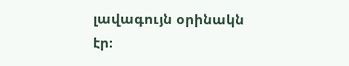լավագույն օրինակն էր։